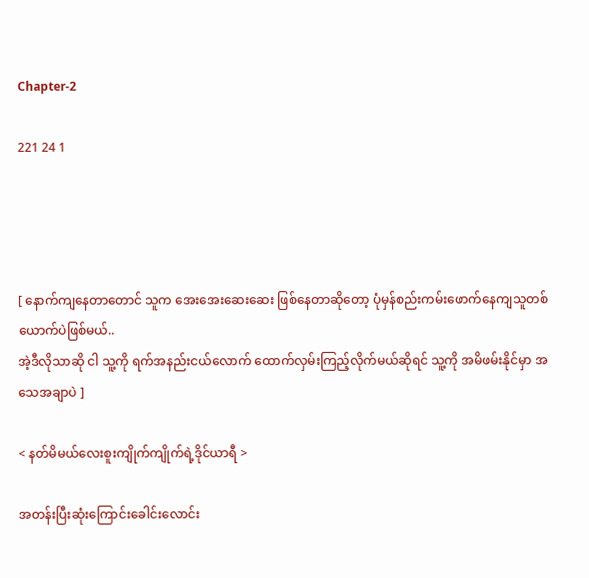Chapter-2

221 24 1




[ နောက်ကျနေတာတောင် သူက အေးအေးဆေးဆေး ဖြစ်နေတာဆိုတော့ ပုံမှန်စည်းကမ်းဖောက်နေကျသူတစ်ယောက်ပဲဖြစ်မယ်..
အဲ့ဒီလိုသာဆို ငါ သူ့ကို ရက်အနည်းငယ်လောက် ထောက်လှမ်းကြည့်လိုက်မယ်ဆိုရင် သူ့ကို အမိဖမ်းနိုင်မှာ အသေအချာပဲ ]

< နတ်မိမယ်လေးစူးကျိုက်ကျိုက်ရဲ့ဒိုင်ယာရီ >

အတန်းပြီးဆုံးကြောင်းခေါင်းလောင်း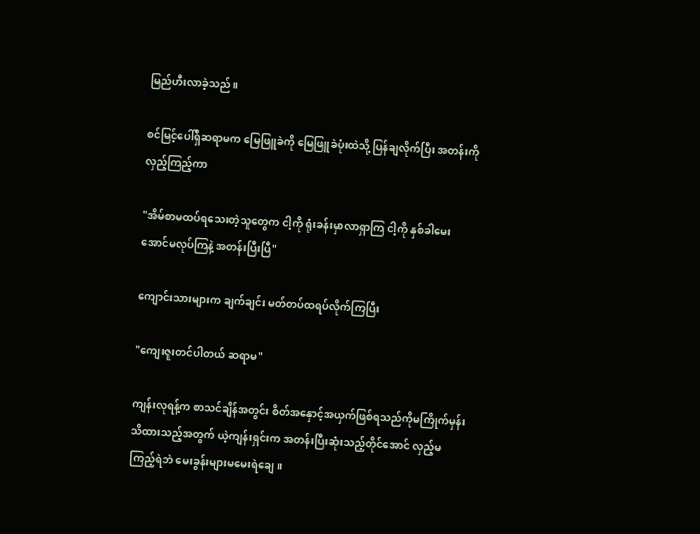မြည်ဟီးလာခဲ့သည်။

စင်မြင့်ပေါ်ရှိဆရာမက မြေဖြူခဲကို မြေဖြူခဲပုံးထဲသို့ ပြန်ချလိုက်ပြီး အတန်းကို လှည့်ကြည့်ကာ

"အိမ်စာမထပ်ရသေးတဲ့သူတွေက ငါ့ကို ရုံးခန်းမှာလာရှာကြ ငါ့ကို နှစ်ခါမေးအောင်မလုပ်ကြနဲ့ အတန်းပြီးပြီ"

ကျောင်းသားများက ချက်ချင်း မတ်တပ်ထရပ်လိုက်ကြပြီး

"ကျေးဇူးတင်ပါတယ် ဆရာမ"

ကျန်းလုရန့်က စာသင်ချိန်အတွင်း စိတ်အနှောင့်အယှက်ဖြစ်ရသည်ကိုမကြိုက်မှန်း သိထားသည့်အတွက် ယဲ့ကျန်းရှင်းက အတန်းပြီးဆုံးသည့်တိုင်အောင် လှည့်မကြည့်ရဲဘဲ မေးခွန်းများမမေးရဲချေ။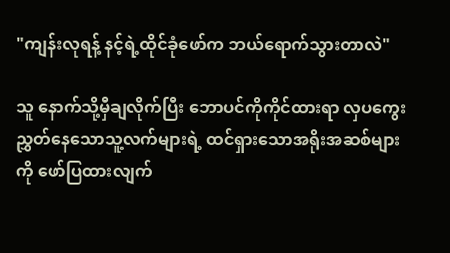"ကျန်းလုရန့် နင့်ရဲ့ထိုင်ခုံဖော်က ဘယ်ရောက်သွားတာလဲ"

သူ နောက်သို့မှီချလိုက်ပြီး ဘောပင်ကိုကိုင်ထားရာ လှပကွေးညွှတ်နေသောသူ့လက်များရဲ့ ထင်ရှားသောအရိုးအဆစ်များကို ဖော်ပြထားလျက်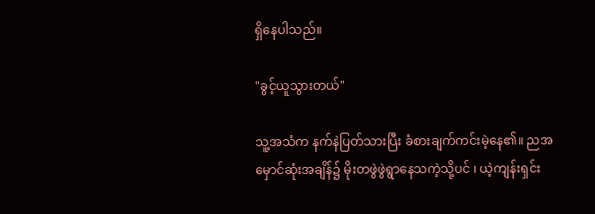ရှိနေပါသည်။

"ခွင့်ယူသွားတယ်"

သူ့အသံက နက်နဲပြတ်သားပြီး ခံစားချက်ကင်းမဲ့နေ၏။ ညအမှောင်ဆုံးအချိန်၌ မိုးတဖွဲဖွဲရွာနေသကဲ့သို့ပင် ၊ ယဲ့ကျန်းရှင်း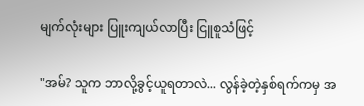မျက်လုံးများ ပြူးကျယ်လာပြီး ငြူစူသံဖြင့်

"အမ်? သူက ဘာလို့ခွင့်ယူရတာလဲ... လွန်ခဲ့တဲ့နှစ်ရက်ကမှ အ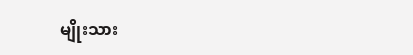မျိုးသား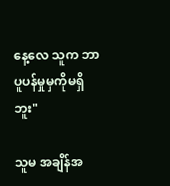နေ့လေ သူက ဘာပူပန်မှုမှကိုမရှိဘူး"

သူမ အချိန်အ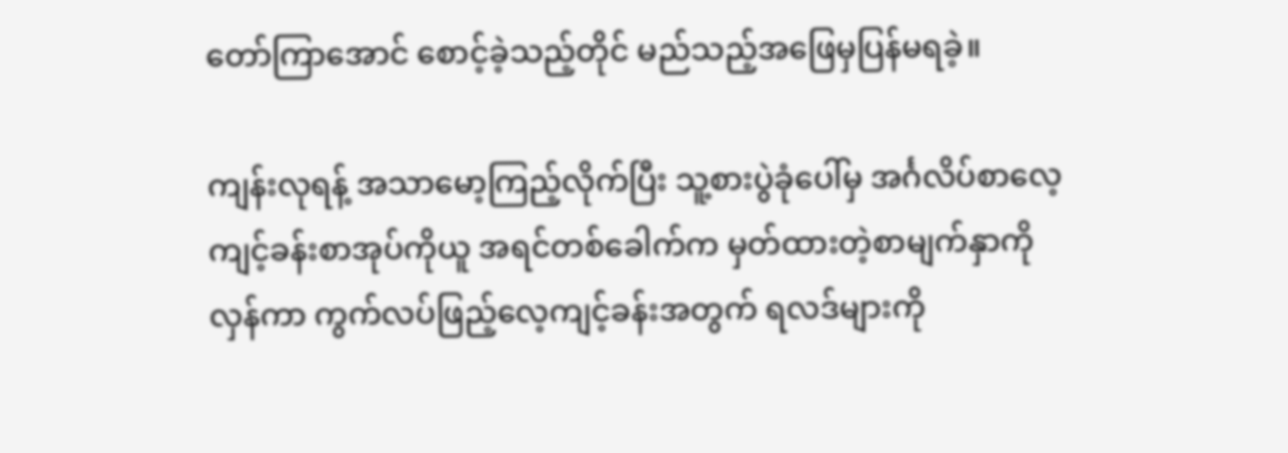တော်ကြာအောင် စောင့်ခဲ့သည့်တိုင် မည်သည့်အဖြေမှပြန်မရခဲ့။

ကျန်းလုရန့် အသာမော့ကြည့်လိုက်ပြီး သူ့စားပွဲခုံပေါ်မှ အင်္ဂလိပ်စာလေ့ကျင့်ခန်းစာအုပ်ကိုယူ အရင်တစ်ခေါက်က မှတ်ထားတဲ့စာမျက်နှာကိုလှန်ကာ ကွက်လပ်ဖြည့်လေ့ကျင့်ခန်းအတွက် ရလဒ်များကို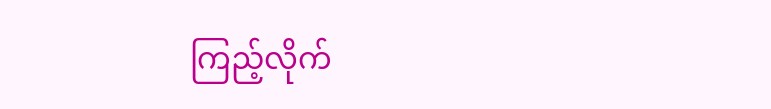ကြည့်လိုက်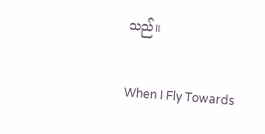သည်။

When I Fly Towards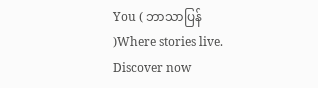You ( ဘာသာပြန် )Where stories live. Discover now